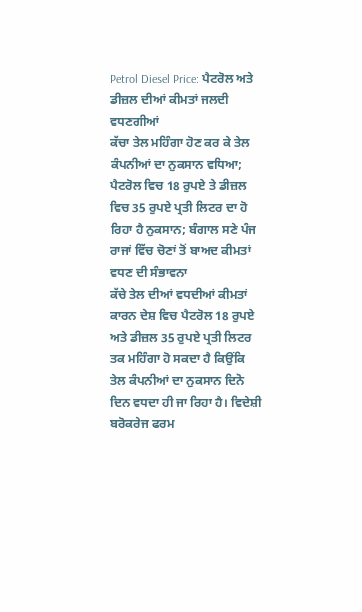Petrol Diesel Price: ਪੈਟਰੋਲ ਅਤੇ ਡੀਜ਼ਲ ਦੀਆਂ ਕੀਮਤਾਂ ਜਲਦੀ ਵਧਣਗੀਆਂ
ਕੱਚਾ ਤੇਲ ਮਹਿੰਗਾ ਹੋਣ ਕਰ ਕੇ ਤੇਲ ਕੰਪਨੀਆਂ ਦਾ ਨੁਕਸਾਨ ਵਧਿਆ; ਪੈਟਰੋਲ ਵਿਚ 18 ਰੁਪਏ ਤੇ ਡੀਜ਼ਲ ਵਿਚ 35 ਰੁਪਏ ਪ੍ਰਤੀ ਲਿਟਰ ਦਾ ਹੋ ਰਿਹਾ ਹੈ ਨੁਕਸਾਨ; ਬੰਗਾਲ ਸਣੇ ਪੰਜ ਰਾਜਾਂ ਵਿੱਚ ਚੋਣਾਂ ਤੋਂ ਬਾਅਦ ਕੀਮਤਾਂ ਵਧਣ ਦੀ ਸੰਭਾਵਨਾ
ਕੱਚੇ ਤੇਲ ਦੀਆਂ ਵਧਦੀਆਂ ਕੀਮਤਾਂ ਕਾਰਨ ਦੇਸ਼ ਵਿਚ ਪੈਟਰੋਲ 18 ਰੁਪਏ ਅਤੇ ਡੀਜ਼ਲ 35 ਰੁਪਏ ਪ੍ਰਤੀ ਲਿਟਰ ਤਕ ਮਹਿੰਗਾ ਹੋ ਸਕਦਾ ਹੈ ਕਿਉਂਕਿ ਤੇਲ ਕੰਪਨੀਆਂ ਦਾ ਨੁਕਸਾਨ ਦਿਨੋ ਦਿਨ ਵਧਦਾ ਹੀ ਜਾ ਰਿਹਾ ਹੈ। ਵਿਦੇਸ਼ੀ ਬਰੋਕਰੇਜ ਫਰਮ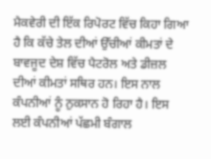ਮੈਕਵੇਰੀ ਦੀ ਇੱਕ ਰਿਪੋਰਟ ਵਿੱਚ ਕਿਹਾ ਗਿਆ ਹੈ ਕਿ ਕੱਚੇ ਤੇਲ ਦੀਆਂ ਉੱਚੀਆਂ ਕੀਮਤਾਂ ਦੇ ਬਾਵਜੂਦ ਦੇਸ਼ ਵਿੱਚ ਪੈਟਰੋਲ ਅਤੇ ਡੀਜ਼ਲ ਦੀਆਂ ਕੀਮਤਾਂ ਸਥਿਰ ਹਨ। ਇਸ ਨਾਲ ਕੰਪਨੀਆਂ ਨੂੰ ਨੁਕਸਾਨ ਹੋ ਰਿਹਾ ਹੈ। ਇਸ ਲਈ ਕੰਪਨੀਆਂ ਪੱਛਮੀ ਬੰਗਾਲ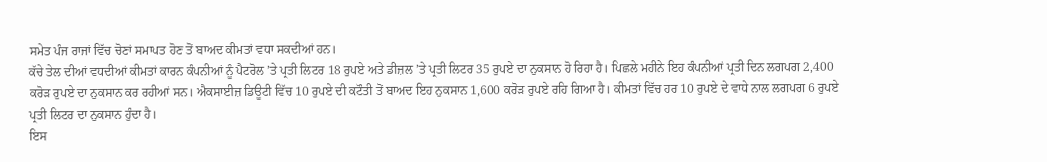ਸਮੇਤ ਪੰਜ ਰਾਜਾਂ ਵਿੱਚ ਚੋਣਾਂ ਸਮਾਪਤ ਹੋਣ ਤੋਂ ਬਾਅਦ ਕੀਮਤਾਂ ਵਧਾ ਸਕਦੀਆਂ ਹਨ।
ਕੱਚੇ ਤੇਲ ਦੀਆਂ ਵਧਦੀਆਂ ਕੀਮਤਾਂ ਕਾਰਨ ਕੰਪਨੀਆਂ ਨੂੰ ਪੈਟਰੋਲ ’ਤੇ ਪ੍ਰਤੀ ਲਿਟਰ 18 ਰੁਪਏ ਅਤੇ ਡੀਜ਼ਲ ’ਤੇ ਪ੍ਰਤੀ ਲਿਟਰ 35 ਰੁਪਏ ਦਾ ਨੁਕਸਾਨ ਹੋ ਰਿਹਾ ਹੈ। ਪਿਛਲੇ ਮਹੀਨੇ ਇਹ ਕੰਪਨੀਆਂ ਪ੍ਰਤੀ ਦਿਨ ਲਗਪਗ 2,400 ਕਰੋੜ ਰੁਪਏ ਦਾ ਨੁਕਸਾਨ ਕਰ ਰਹੀਆਂ ਸਨ। ਐਕਸਾਈਜ਼ ਡਿਊਟੀ ਵਿੱਚ 10 ਰੁਪਏ ਦੀ ਕਟੌਤੀ ਤੋਂ ਬਾਅਦ ਇਹ ਨੁਕਸਾਨ 1,600 ਕਰੋੜ ਰੁਪਏ ਰਹਿ ਗਿਆ ਹੈ। ਕੀਮਤਾਂ ਵਿੱਚ ਹਰ 10 ਰੁਪਏ ਦੇ ਵਾਧੇ ਨਾਲ ਲਗਪਗ 6 ਰੁਪਏ ਪ੍ਰਤੀ ਲਿਟਰ ਦਾ ਨੁਕਸਾਨ ਹੁੰਦਾ ਹੈ।
ਇਸ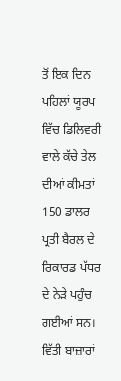ਤੋਂ ਇਕ ਦਿਨ ਪਹਿਲਾਂ ਯੂਰਪ ਵਿੱਚ ਡਿਲਿਵਰੀ ਵਾਲੇ ਕੱਚੇ ਤੇਲ ਦੀਆਂ ਕੀਮਤਾਂ 150 ਡਾਲਰ ਪ੍ਰਤੀ ਬੈਰਲ ਦੇ ਰਿਕਾਰਡ ਪੱਧਰ ਦੇ ਨੇੜੇ ਪਹੁੰਚ ਗਈਆਂ ਸਨ।
ਵਿੱਤੀ ਬਾਜ਼ਾਰਾਂ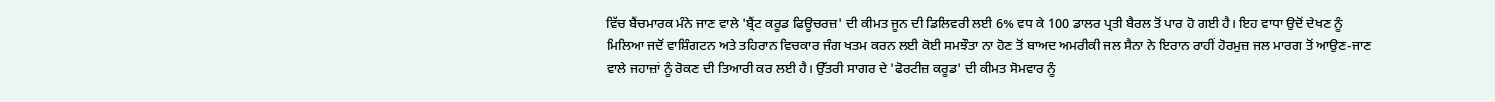ਵਿੱਚ ਬੈਂਚਮਾਰਕ ਮੰਨੇ ਜਾਣ ਵਾਲੇ 'ਬ੍ਰੈਂਟ ਕਰੂਡ ਫਿਊਚਰਜ਼' ਦੀ ਕੀਮਤ ਜੂਨ ਦੀ ਡਿਲਿਵਰੀ ਲਈ 6% ਵਧ ਕੇ 100 ਡਾਲਰ ਪ੍ਰਤੀ ਬੈਰਲ ਤੋਂ ਪਾਰ ਹੋ ਗਈ ਹੈ। ਇਹ ਵਾਧਾ ਉਦੋਂ ਦੇਖਣ ਨੂੰ ਮਿਲਿਆ ਜਦੋਂ ਵਾਸ਼ਿੰਗਟਨ ਅਤੇ ਤਹਿਰਾਨ ਵਿਚਕਾਰ ਜੰਗ ਖਤਮ ਕਰਨ ਲਈ ਕੋਈ ਸਮਝੌਤਾ ਨਾ ਹੋਣ ਤੋਂ ਬਾਅਦ ਅਮਰੀਕੀ ਜਲ ਸੈਨਾ ਨੇ ਇਰਾਨ ਰਾਹੀਂ ਹੋਰਮੁਜ਼ ਜਲ ਮਾਰਗ ਤੋਂ ਆਉਣ-ਜਾਣ ਵਾਲੇ ਜਹਾਜ਼ਾਂ ਨੂੰ ਰੋਕਣ ਦੀ ਤਿਆਰੀ ਕਰ ਲਈ ਹੈ। ਉੱਤਰੀ ਸਾਗਰ ਦੇ 'ਫੋਰਟੀਜ਼ ਕਰੂਡ' ਦੀ ਕੀਮਤ ਸੋਮਵਾਰ ਨੂੰ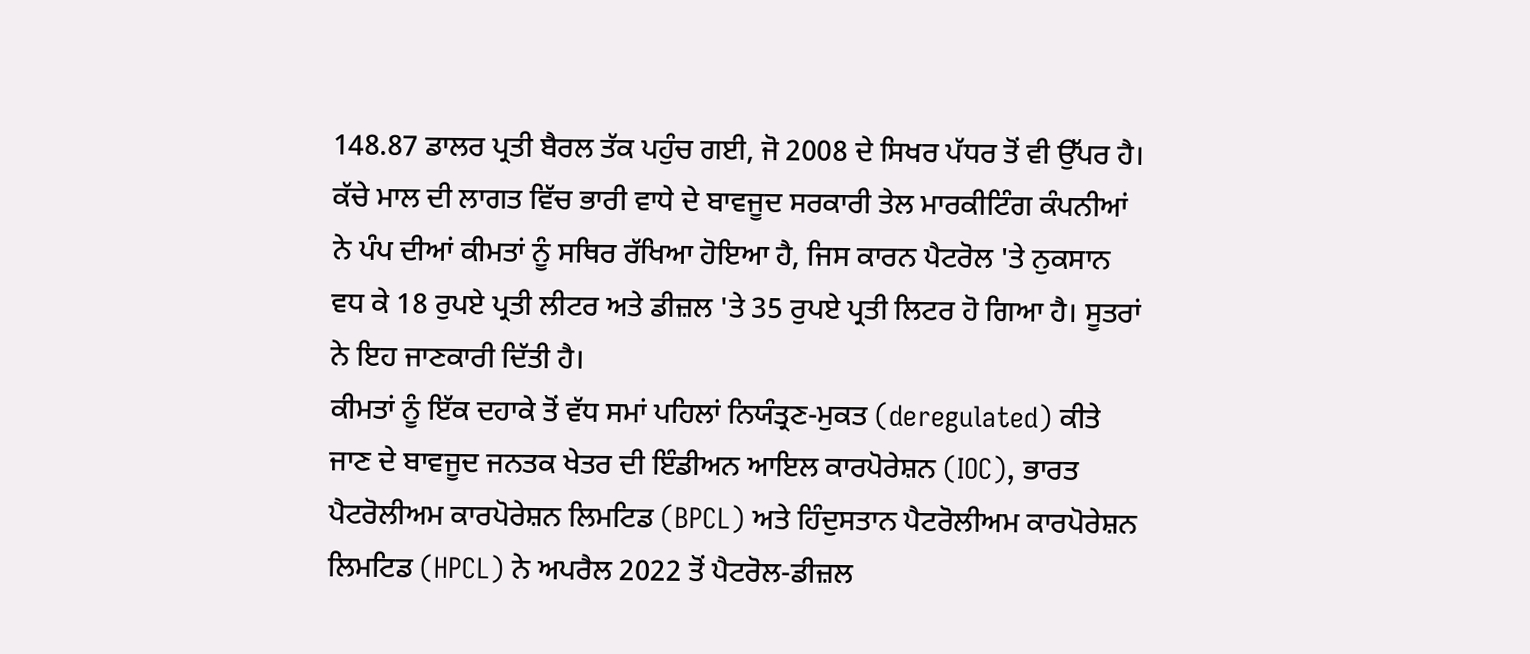148.87 ਡਾਲਰ ਪ੍ਰਤੀ ਬੈਰਲ ਤੱਕ ਪਹੁੰਚ ਗਈ, ਜੋ 2008 ਦੇ ਸਿਖਰ ਪੱਧਰ ਤੋਂ ਵੀ ਉੱਪਰ ਹੈ।
ਕੱਚੇ ਮਾਲ ਦੀ ਲਾਗਤ ਵਿੱਚ ਭਾਰੀ ਵਾਧੇ ਦੇ ਬਾਵਜੂਦ ਸਰਕਾਰੀ ਤੇਲ ਮਾਰਕੀਟਿੰਗ ਕੰਪਨੀਆਂ ਨੇ ਪੰਪ ਦੀਆਂ ਕੀਮਤਾਂ ਨੂੰ ਸਥਿਰ ਰੱਖਿਆ ਹੋਇਆ ਹੈ, ਜਿਸ ਕਾਰਨ ਪੈਟਰੋਲ 'ਤੇ ਨੁਕਸਾਨ ਵਧ ਕੇ 18 ਰੁਪਏ ਪ੍ਰਤੀ ਲੀਟਰ ਅਤੇ ਡੀਜ਼ਲ 'ਤੇ 35 ਰੁਪਏ ਪ੍ਰਤੀ ਲਿਟਰ ਹੋ ਗਿਆ ਹੈ। ਸੂਤਰਾਂ ਨੇ ਇਹ ਜਾਣਕਾਰੀ ਦਿੱਤੀ ਹੈ।
ਕੀਮਤਾਂ ਨੂੰ ਇੱਕ ਦਹਾਕੇ ਤੋਂ ਵੱਧ ਸਮਾਂ ਪਹਿਲਾਂ ਨਿਯੰਤ੍ਰਣ-ਮੁਕਤ (deregulated) ਕੀਤੇ ਜਾਣ ਦੇ ਬਾਵਜੂਦ ਜਨਤਕ ਖੇਤਰ ਦੀ ਇੰਡੀਅਨ ਆਇਲ ਕਾਰਪੋਰੇਸ਼ਨ (IOC), ਭਾਰਤ ਪੈਟਰੋਲੀਅਮ ਕਾਰਪੋਰੇਸ਼ਨ ਲਿਮਟਿਡ (BPCL) ਅਤੇ ਹਿੰਦੁਸਤਾਨ ਪੈਟਰੋਲੀਅਮ ਕਾਰਪੋਰੇਸ਼ਨ ਲਿਮਟਿਡ (HPCL) ਨੇ ਅਪਰੈਲ 2022 ਤੋਂ ਪੈਟਰੋਲ-ਡੀਜ਼ਲ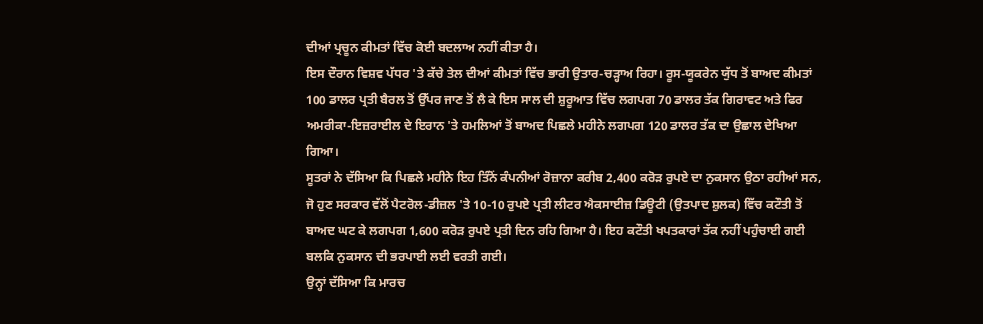ਦੀਆਂ ਪ੍ਰਚੂਨ ਕੀਮਤਾਂ ਵਿੱਚ ਕੋਈ ਬਦਲਾਅ ਨਹੀਂ ਕੀਤਾ ਹੈ।
ਇਸ ਦੌਰਾਨ ਵਿਸ਼ਵ ਪੱਧਰ 'ਤੇ ਕੱਚੇ ਤੇਲ ਦੀਆਂ ਕੀਮਤਾਂ ਵਿੱਚ ਭਾਰੀ ਉਤਾਰ-ਚੜ੍ਹਾਅ ਰਿਹਾ। ਰੂਸ-ਯੂਕਰੇਨ ਯੁੱਧ ਤੋਂ ਬਾਅਦ ਕੀਮਤਾਂ 100 ਡਾਲਰ ਪ੍ਰਤੀ ਬੈਰਲ ਤੋਂ ਉੱਪਰ ਜਾਣ ਤੋਂ ਲੈ ਕੇ ਇਸ ਸਾਲ ਦੀ ਸ਼ੁਰੂਆਤ ਵਿੱਚ ਲਗਪਗ 70 ਡਾਲਰ ਤੱਕ ਗਿਰਾਵਟ ਅਤੇ ਫਿਰ ਅਮਰੀਕਾ-ਇਜ਼ਰਾਈਲ ਦੇ ਇਰਾਨ 'ਤੇ ਹਮਲਿਆਂ ਤੋਂ ਬਾਅਦ ਪਿਛਲੇ ਮਹੀਨੇ ਲਗਪਗ 120 ਡਾਲਰ ਤੱਕ ਦਾ ਉਛਾਲ ਦੇਖਿਆ ਗਿਆ।
ਸੂਤਰਾਂ ਨੇ ਦੱਸਿਆ ਕਿ ਪਿਛਲੇ ਮਹੀਨੇ ਇਹ ਤਿੰਨੋਂ ਕੰਪਨੀਆਂ ਰੋਜ਼ਾਨਾ ਕਰੀਬ 2,400 ਕਰੋੜ ਰੁਪਏ ਦਾ ਨੁਕਸਾਨ ਉਠਾ ਰਹੀਆਂ ਸਨ, ਜੋ ਹੁਣ ਸਰਕਾਰ ਵੱਲੋਂ ਪੈਟਰੋਲ-ਡੀਜ਼ਲ 'ਤੇ 10-10 ਰੁਪਏ ਪ੍ਰਤੀ ਲੀਟਰ ਐਕਸਾਈਜ਼ ਡਿਊਟੀ (ਉਤਪਾਦ ਸ਼ੁਲਕ) ਵਿੱਚ ਕਟੌਤੀ ਤੋਂ ਬਾਅਦ ਘਟ ਕੇ ਲਗਪਗ 1,600 ਕਰੋੜ ਰੁਪਏ ਪ੍ਰਤੀ ਦਿਨ ਰਹਿ ਗਿਆ ਹੈ। ਇਹ ਕਟੌਤੀ ਖਪਤਕਾਰਾਂ ਤੱਕ ਨਹੀਂ ਪਹੁੰਚਾਈ ਗਈ ਬਲਕਿ ਨੁਕਸਾਨ ਦੀ ਭਰਪਾਈ ਲਈ ਵਰਤੀ ਗਈ।
ਉਨ੍ਹਾਂ ਦੱਸਿਆ ਕਿ ਮਾਰਚ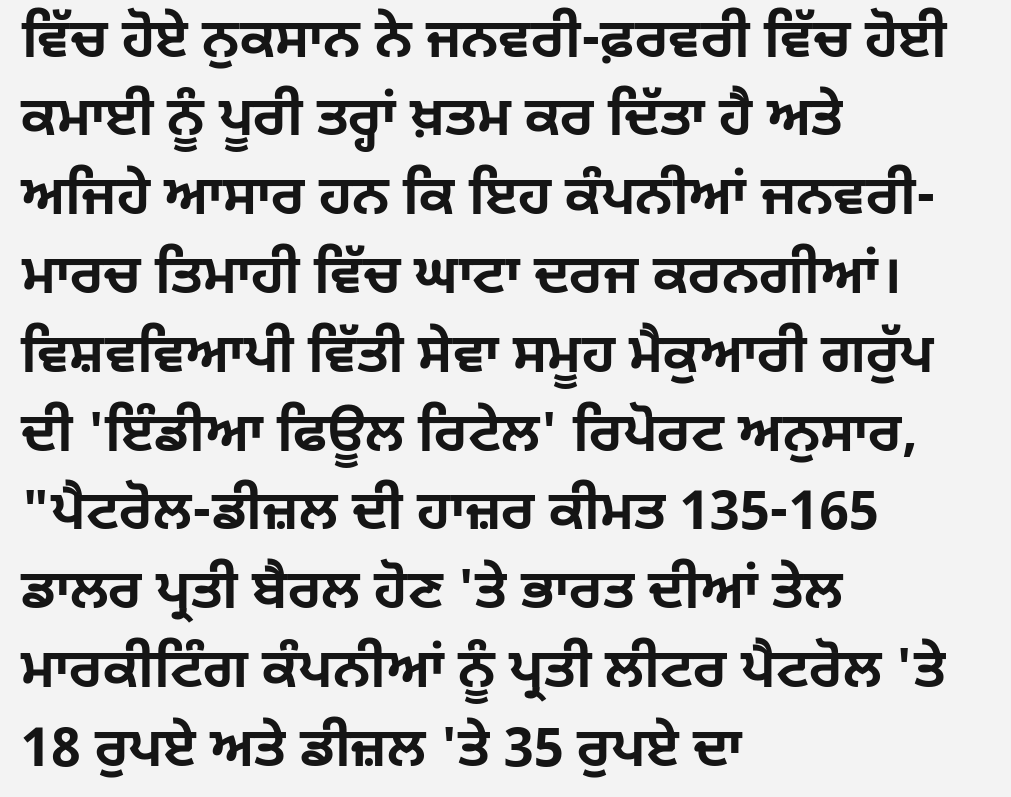ਵਿੱਚ ਹੋਏ ਨੁਕਸਾਨ ਨੇ ਜਨਵਰੀ-ਫ਼ਰਵਰੀ ਵਿੱਚ ਹੋਈ ਕਮਾਈ ਨੂੰ ਪੂਰੀ ਤਰ੍ਹਾਂ ਖ਼ਤਮ ਕਰ ਦਿੱਤਾ ਹੈ ਅਤੇ ਅਜਿਹੇ ਆਸਾਰ ਹਨ ਕਿ ਇਹ ਕੰਪਨੀਆਂ ਜਨਵਰੀ-ਮਾਰਚ ਤਿਮਾਹੀ ਵਿੱਚ ਘਾਟਾ ਦਰਜ ਕਰਨਗੀਆਂ। ਵਿਸ਼ਵਵਿਆਪੀ ਵਿੱਤੀ ਸੇਵਾ ਸਮੂਹ ਮੈਕੁਆਰੀ ਗਰੁੱਪ ਦੀ 'ਇੰਡੀਆ ਫਿਊਲ ਰਿਟੇਲ' ਰਿਪੋਰਟ ਅਨੁਸਾਰ, "ਪੈਟਰੋਲ-ਡੀਜ਼ਲ ਦੀ ਹਾਜ਼ਰ ਕੀਮਤ 135-165 ਡਾਲਰ ਪ੍ਰਤੀ ਬੈਰਲ ਹੋਣ 'ਤੇ ਭਾਰਤ ਦੀਆਂ ਤੇਲ ਮਾਰਕੀਟਿੰਗ ਕੰਪਨੀਆਂ ਨੂੰ ਪ੍ਰਤੀ ਲੀਟਰ ਪੈਟਰੋਲ 'ਤੇ 18 ਰੁਪਏ ਅਤੇ ਡੀਜ਼ਲ 'ਤੇ 35 ਰੁਪਏ ਦਾ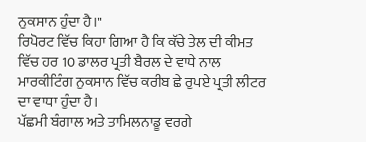ਨੁਕਸਾਨ ਹੁੰਦਾ ਹੈ।"
ਰਿਪੋਰਟ ਵਿੱਚ ਕਿਹਾ ਗਿਆ ਹੈ ਕਿ ਕੱਚੇ ਤੇਲ ਦੀ ਕੀਮਤ ਵਿੱਚ ਹਰ 10 ਡਾਲਰ ਪ੍ਰਤੀ ਬੈਰਲ ਦੇ ਵਾਧੇ ਨਾਲ ਮਾਰਕੀਟਿੰਗ ਨੁਕਸਾਨ ਵਿੱਚ ਕਰੀਬ ਛੇ ਰੁਪਏ ਪ੍ਰਤੀ ਲੀਟਰ ਦਾ ਵਾਧਾ ਹੁੰਦਾ ਹੈ।
ਪੱਛਮੀ ਬੰਗਾਲ ਅਤੇ ਤਾਮਿਲਨਾਡੂ ਵਰਗੇ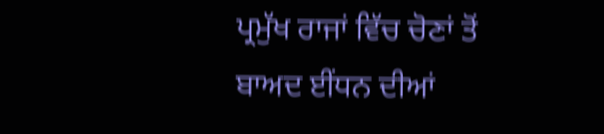ਪ੍ਰਮੁੱਖ ਰਾਜਾਂ ਵਿੱਚ ਚੋਣਾਂ ਤੋਂ ਬਾਅਦ ਈਂਧਨ ਦੀਆਂ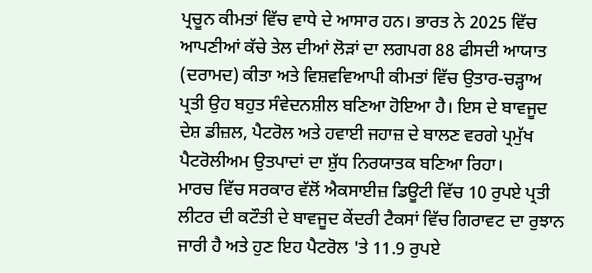ਪ੍ਰਚੂਨ ਕੀਮਤਾਂ ਵਿੱਚ ਵਾਧੇ ਦੇ ਆਸਾਰ ਹਨ। ਭਾਰਤ ਨੇ 2025 ਵਿੱਚ ਆਪਣੀਆਂ ਕੱਚੇ ਤੇਲ ਦੀਆਂ ਲੋੜਾਂ ਦਾ ਲਗਪਗ 88 ਫੀਸਦੀ ਆਯਾਤ (ਦਰਾਮਦ) ਕੀਤਾ ਅਤੇ ਵਿਸ਼ਵਵਿਆਪੀ ਕੀਮਤਾਂ ਵਿੱਚ ਉਤਾਰ-ਚੜ੍ਹਾਅ ਪ੍ਰਤੀ ਉਹ ਬਹੁਤ ਸੰਵੇਦਨਸ਼ੀਲ ਬਣਿਆ ਹੋਇਆ ਹੈ। ਇਸ ਦੇ ਬਾਵਜੂਦ ਦੇਸ਼ ਡੀਜ਼ਲ, ਪੈਟਰੋਲ ਅਤੇ ਹਵਾਈ ਜਹਾਜ਼ ਦੇ ਬਾਲਣ ਵਰਗੇ ਪ੍ਰਮੁੱਖ ਪੈਟਰੋਲੀਅਮ ਉਤਪਾਦਾਂ ਦਾ ਸ਼ੁੱਧ ਨਿਰਯਾਤਕ ਬਣਿਆ ਰਿਹਾ।
ਮਾਰਚ ਵਿੱਚ ਸਰਕਾਰ ਵੱਲੋਂ ਐਕਸਾਈਜ਼ ਡਿਊਟੀ ਵਿੱਚ 10 ਰੁਪਏ ਪ੍ਰਤੀ ਲੀਟਰ ਦੀ ਕਟੌਤੀ ਦੇ ਬਾਵਜੂਦ ਕੇਂਦਰੀ ਟੈਕਸਾਂ ਵਿੱਚ ਗਿਰਾਵਟ ਦਾ ਰੁਝਾਨ ਜਾਰੀ ਹੈ ਅਤੇ ਹੁਣ ਇਹ ਪੈਟਰੋਲ 'ਤੇ 11.9 ਰੁਪਏ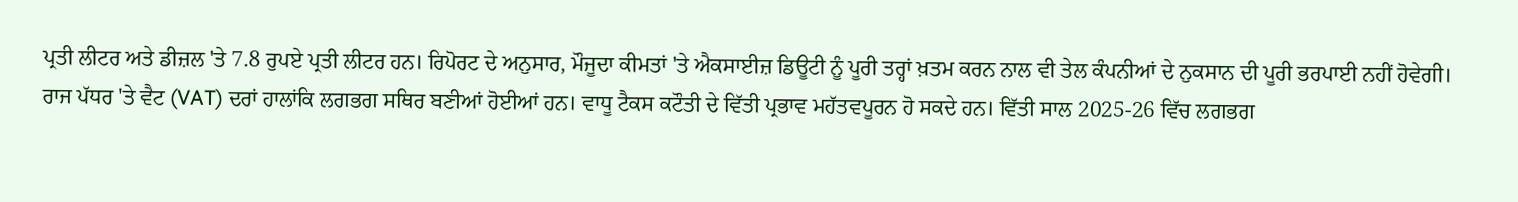ਪ੍ਰਤੀ ਲੀਟਰ ਅਤੇ ਡੀਜ਼ਲ 'ਤੇ 7.8 ਰੁਪਏ ਪ੍ਰਤੀ ਲੀਟਰ ਹਨ। ਰਿਪੋਰਟ ਦੇ ਅਨੁਸਾਰ, ਮੌਜੂਦਾ ਕੀਮਤਾਂ 'ਤੇ ਐਕਸਾਈਜ਼ ਡਿਊਟੀ ਨੂੰ ਪੂਰੀ ਤਰ੍ਹਾਂ ਖ਼ਤਮ ਕਰਨ ਨਾਲ ਵੀ ਤੇਲ ਕੰਪਨੀਆਂ ਦੇ ਨੁਕਸਾਨ ਦੀ ਪੂਰੀ ਭਰਪਾਈ ਨਹੀਂ ਹੋਵੇਗੀ।
ਰਾਜ ਪੱਧਰ 'ਤੇ ਵੈਟ (VAT) ਦਰਾਂ ਹਾਲਾਂਕਿ ਲਗਭਗ ਸਥਿਰ ਬਣੀਆਂ ਹੋਈਆਂ ਹਨ। ਵਾਧੂ ਟੈਕਸ ਕਟੌਤੀ ਦੇ ਵਿੱਤੀ ਪ੍ਰਭਾਵ ਮਹੱਤਵਪੂਰਨ ਹੋ ਸਕਦੇ ਹਨ। ਵਿੱਤੀ ਸਾਲ 2025-26 ਵਿੱਚ ਲਗਭਗ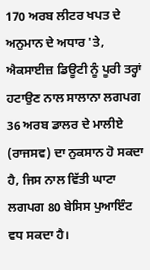170 ਅਰਬ ਲੀਟਰ ਖਪਤ ਦੇ ਅਨੁਮਾਨ ਦੇ ਅਧਾਰ 'ਤੇ, ਐਕਸਾਈਜ਼ ਡਿਊਟੀ ਨੂੰ ਪੂਰੀ ਤਰ੍ਹਾਂ ਹਟਾਉਣ ਨਾਲ ਸਾਲਾਨਾ ਲਗਪਗ 36 ਅਰਬ ਡਾਲਰ ਦੇ ਮਾਲੀਏ (ਰਾਜਸਵ) ਦਾ ਨੁਕਸਾਨ ਹੋ ਸਕਦਾ ਹੈ, ਜਿਸ ਨਾਲ ਵਿੱਤੀ ਘਾਟਾ ਲਗਪਗ 80 ਬੇਸਿਸ ਪੁਆਇੰਟ ਵਧ ਸਕਦਾ ਹੈ।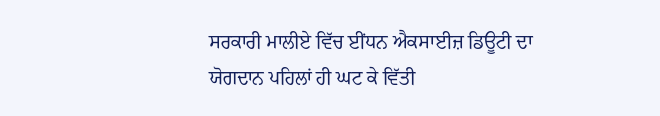ਸਰਕਾਰੀ ਮਾਲੀਏ ਵਿੱਚ ਈਂਧਨ ਐਕਸਾਈਜ਼ ਡਿਊਟੀ ਦਾ ਯੋਗਦਾਨ ਪਹਿਲਾਂ ਹੀ ਘਟ ਕੇ ਵਿੱਤੀ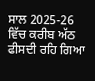ਸਾਲ 2025-26 ਵਿੱਚ ਕਰੀਬ ਅੱਠ ਫੀਸਦੀ ਰਹਿ ਗਿਆ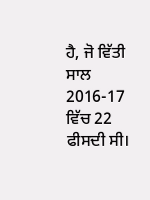ਹੈ, ਜੋ ਵਿੱਤੀ ਸਾਲ 2016-17 ਵਿੱਚ 22 ਫੀਸਦੀ ਸੀ।